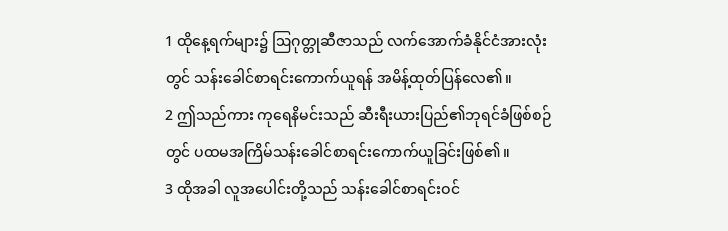1 ထိုနေ့ရက်များ၌ ဩဂုတ္တုဆီဇာသည် လက်အောက်ခံနိုင်ငံအားလုံးတွင် သန်းခေါင်စာရင်းကောက်ယူရန် အမိန့်ထုတ်ပြန်လေ၏။
2 ဤသည်ကား ကုရေနိမင်းသည် ဆီးရီးယားပြည်၏ဘုရင်ခံဖြစ်စဉ်တွင် ပထမအကြိမ်သန်းခေါင်စာရင်းကောက်ယူခြင်းဖြစ်၏။
3 ထိုအခါ လူအပေါင်းတို့သည် သန်းခေါင်စာရင်းဝင်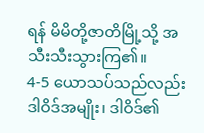ရန် မိမိတို့ဇာတိမြို့သို့ အသီးသီးသွားကြ၏။
4-5 ယောသပ်သည်လည်း ဒါဝိဒ်အမျိုး၊ ဒါဝိဒ်၏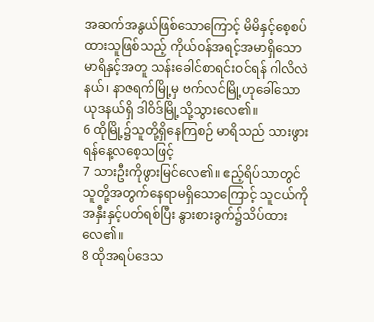အဆက်အနွယ်ဖြစ်သောကြောင့် မိမိနှင့်စေ့စပ်ထားသူဖြစ်သည့် ကိုယ်ဝန်အရင့်အမာရှိသောမာရိနှင့်အတူ သန်းခေါင်စာရင်းဝင်ရန် ဂါလိလဲနယ်၊ နာဇရက်မြို့မှ ဗက်လင်မြို့ဟုခေါ်သော ယုဒနယ်ရှိ ဒါဝိဒ်မြို့သို့သွားလေ၏။
6 ထိုမြို့၌သူတို့ရှိနေကြစဉ် မာရိသည် သားဖွားရန်နေ့လစေ့သဖြင့်
7 သားဦးကိုဖွားမြင်လေ၏။ ဧည့်ရိပ်သာတွင် သူတို့အတွက်နေရာမရှိသောကြောင့် သူငယ်ကိုအနှီးနှင့်ပတ်ရစ်ပြီး နွားစားခွက်၌သိပ်ထားလေ၏။
8 ထိုအရပ်ဒေသ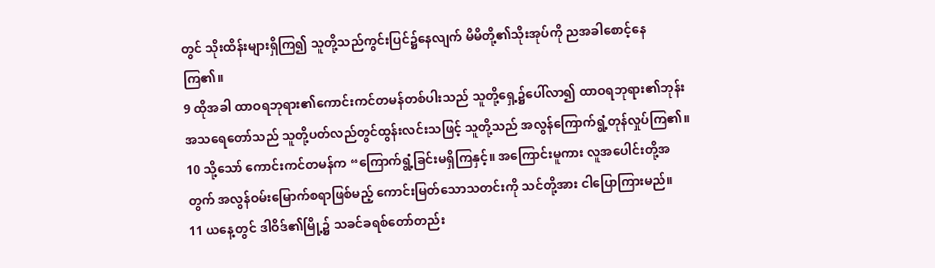တွင် သိုးထိန်းများရှိကြ၍ သူတို့သည်ကွင်းပြင်၌နေလျက် မိမိတို့၏သိုးအုပ်ကို ညအခါစောင့်နေကြ၏။
9 ထိုအခါ ထာဝရဘုရား၏ကောင်းကင်တမန်တစ်ပါးသည် သူတို့ရှေ့၌ပေါ်လာ၍ ထာဝရဘုရား၏ဘုန်းအသရေတော်သည် သူတို့ပတ်လည်တွင်ထွန်းလင်းသဖြင့် သူတို့သည် အလွန်ကြောက်ရွံ့တုန်လှုပ်ကြ၏။
10 သို့သော် ကောင်းကင်တမန်က “ကြောက်ရွံ့ခြင်းမရှိကြနှင့်။ အကြောင်းမူကား လူအပေါင်းတို့အတွက် အလွန်ဝမ်းမြောက်စရာဖြစ်မည့် ကောင်းမြတ်သောသတင်းကို သင်တို့အား ငါပြောကြားမည်။
11 ယနေ့တွင် ဒါဝိဒ်၏မြို့၌ သခင်ခရစ်တော်တည်း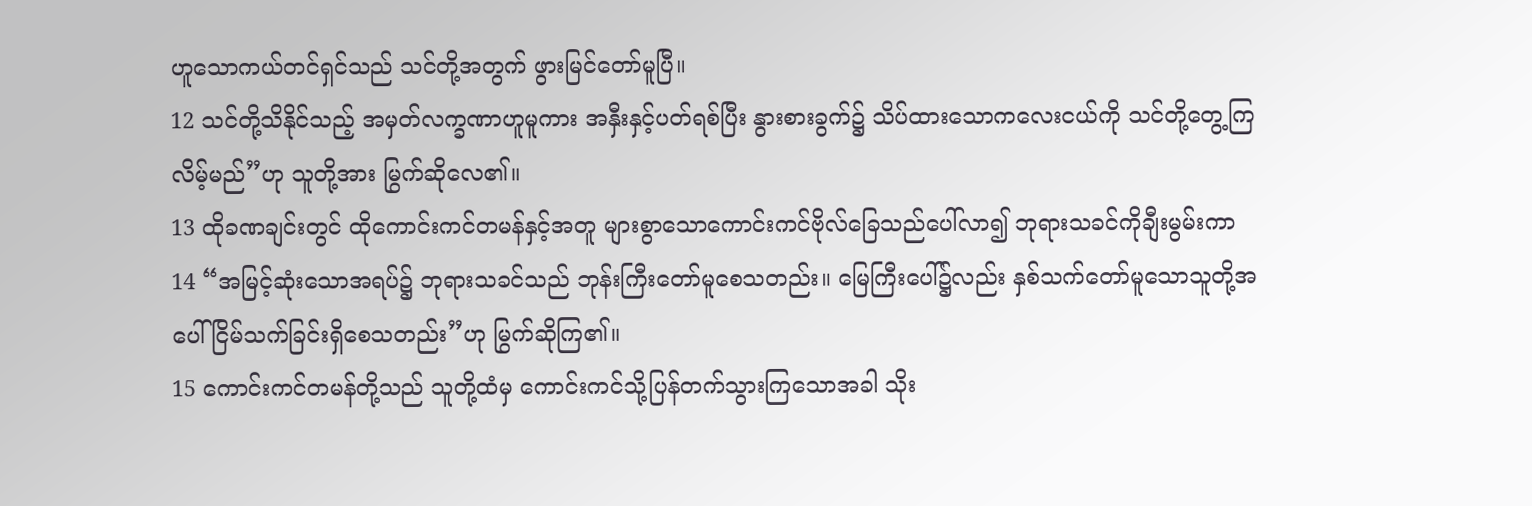ဟူသောကယ်တင်ရှင်သည် သင်တို့အတွက် ဖွားမြင်တော်မူပြီ။
12 သင်တို့သိနိုင်သည့် အမှတ်လက္ခဏာဟူမူကား အနှီးနှင့်ပတ်ရစ်ပြီး နွားစားခွက်၌ သိပ်ထားသောကလေးငယ်ကို သင်တို့တွေ့ကြလိမ့်မည်”ဟု သူတို့အား မြွက်ဆိုလေ၏။
13 ထိုခဏချင်းတွင် ထိုကောင်းကင်တမန်နှင့်အတူ များစွာသောကောင်းကင်ဗိုလ်ခြေသည်ပေါ်လာ၍ ဘုရားသခင်ကိုချီးမွမ်းကာ
14 “အမြင့်ဆုံးသောအရပ်၌ ဘုရားသခင်သည် ဘုန်းကြီးတော်မူစေသတည်း။ မြေကြီးပေါ်၌လည်း နှစ်သက်တော်မူသောသူတို့အပေါ် ငြိမ်သက်ခြင်းရှိစေသတည်း”ဟု မြွက်ဆိုကြ၏။
15 ကောင်းကင်တမန်တို့သည် သူတို့ထံမှ ကောင်းကင်သို့ပြန်တက်သွားကြသောအခါ သိုး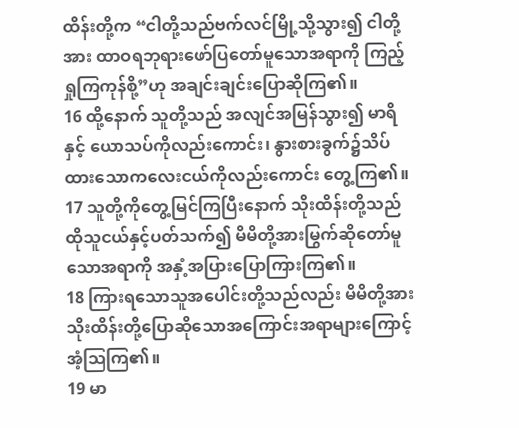ထိန်းတို့က “ငါတို့သည်ဗက်လင်မြို့သို့သွား၍ ငါတို့အား ထာဝရဘုရားဖော်ပြတော်မူသောအရာကို ကြည့်ရှုကြကုန်စို့”ဟု အချင်းချင်းပြောဆိုကြ၏။
16 ထို့နောက် သူတို့သည် အလျင်အမြန်သွား၍ မာရိနှင့် ယောသပ်ကိုလည်းကောင်း၊ နွားစားခွက်၌သိပ်ထားသောကလေးငယ်ကိုလည်းကောင်း တွေ့ကြ၏။
17 သူတို့ကိုတွေ့မြင်ကြပြီးနောက် သိုးထိန်းတို့သည် ထိုသူငယ်နှင့်ပတ်သက်၍ မိမိတို့အားမြွက်ဆိုတော်မူသောအရာကို အနှံ့အပြားပြောကြားကြ၏။
18 ကြားရသောသူအပေါင်းတို့သည်လည်း မိမိတို့အား သိုးထိန်းတို့ပြောဆိုသောအကြောင်းအရာများကြောင့် အံ့ဩကြ၏။
19 မာ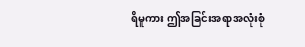ရိမူကား ဤအခြင်းအရာအလုံးစုံ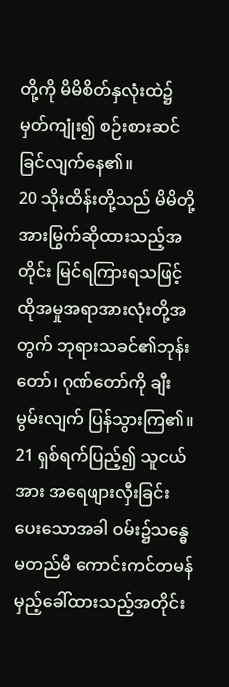တို့ကို မိမိစိတ်နှလုံးထဲ၌မှတ်ကျုံး၍ စဉ်းစားဆင်ခြင်လျက်နေ၏။
20 သိုးထိန်းတို့သည် မိမိတို့အားမြွက်ဆိုထားသည့်အတိုင်း မြင်ရကြားရသဖြင့် ထိုအမှုအရာအားလုံးတို့အတွက် ဘုရားသခင်၏ဘုန်းတော်၊ ဂုဏ်တော်ကို ချီးမွမ်းလျက် ပြန်သွားကြ၏။
21 ရှစ်ရက်ပြည့်၍ သူငယ်အား အရေဖျားလှီးခြင်းပေးသောအခါ ဝမ်း၌သန္ဓေမတည်မီ ကောင်းကင်တမန်မှည့်ခေါ်ထားသည့်အတိုင်း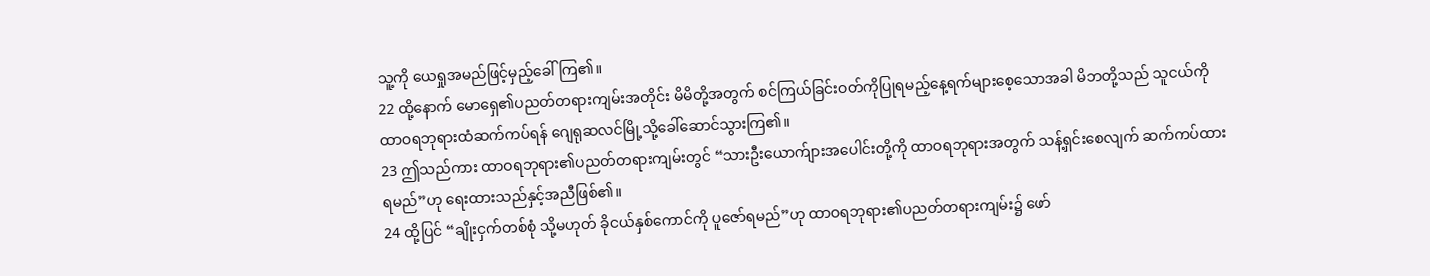သူ့ကို ယေရှုအမည်ဖြင့်မှည့်ခေါ်ကြ၏။
22 ထို့နောက် မောရှေ၏ပညတ်တရားကျမ်းအတိုင်း မိမိတို့အတွက် စင်ကြယ်ခြင်းဝတ်ကိုပြုရမည့်နေ့ရက်များစေ့သောအခါ မိဘတို့သည် သူငယ်ကို ထာဝရဘုရားထံဆက်ကပ်ရန် ဂျေရုဆလင်မြို့သို့ခေါ်ဆောင်သွားကြ၏။
23 ဤသည်ကား ထာဝရဘုရား၏ပညတ်တရားကျမ်းတွင် “သားဦးယောက်ျားအပေါင်းတို့ကို ထာဝရဘုရားအတွက် သန့်ရှင်းစေလျက် ဆက်ကပ်ထားရမည်”ဟု ရေးထားသည်နှင့်အညီဖြစ်၏။
24 ထို့ပြင် “ချိုးငှက်တစ်စုံ သို့မဟုတ် ခိုငယ်နှစ်ကောင်ကို ပူဇော်ရမည်”ဟု ထာဝရဘုရား၏ပညတ်တရားကျမ်း၌ ဖော်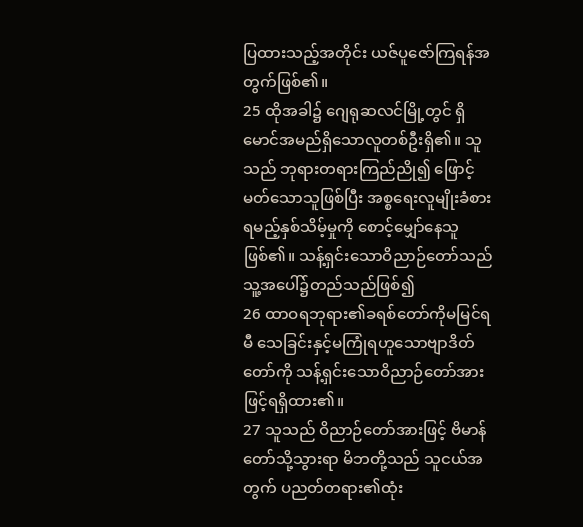ပြထားသည့်အတိုင်း ယဇ်ပူဇော်ကြရန်အတွက်ဖြစ်၏။
25 ထိုအခါ၌ ဂျေရုဆလင်မြို့တွင် ရှိမောင်အမည်ရှိသောလူတစ်ဦးရှိ၏။ သူသည် ဘုရားတရားကြည်ညို၍ ဖြောင့်မတ်သောသူဖြစ်ပြီး အစ္စရေးလူမျိုးခံစားရမည့်နှစ်သိမ့်မှုကို စောင့်မျှော်နေသူဖြစ်၏။ သန့်ရှင်းသောဝိညာဉ်တော်သည် သူ့အပေါ်၌တည်သည်ဖြစ်၍
26 ထာဝရဘုရား၏ခရစ်တော်ကိုမမြင်ရမီ သေခြင်းနှင့်မကြုံရဟူသောဗျာဒိတ်တော်ကို သန့်ရှင်းသောဝိညာဉ်တော်အားဖြင့်ရရှိထား၏။
27 သူသည် ဝိညာဉ်တော်အားဖြင့် ဗိမာန်တော်သို့သွားရာ မိဘတို့သည် သူငယ်အတွက် ပညတ်တရား၏ထုံး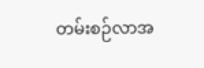တမ်းစဉ်လာအ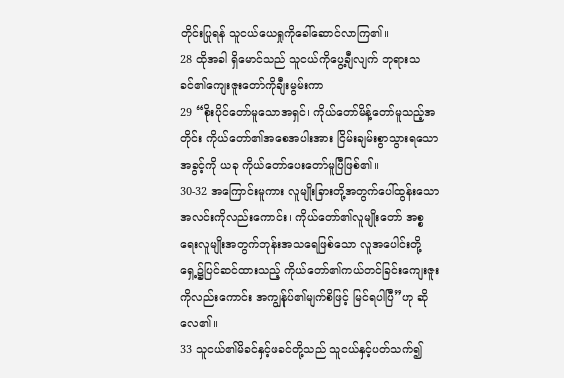တိုင်းပြုရန် သူငယ်ယေရှုကိုခေါ်ဆောင်လာကြ၏။
28 ထိုအခါ ရှိမောင်သည် သူငယ်ကိုပွေ့ချီလျက် ဘုရားသခင်၏ကျေးဇူးတော်ကိုချီးမွမ်းကာ
29 “စိုးပိုင်တော်မူသောအရှင်၊ ကိုယ်တော်မိန့်တော်မူသည့်အတိုင်း ကိုယ်တော်၏အစေအပါးအား ငြိမ်းချမ်းစွာသွားရသောအခွင့်ကို ယခု ကိုယ်တော်ပေးတော်မူပြီဖြစ်၏။
30-32 အကြောင်းမူကား လူမျိုးခြားတို့အတွက်ပေါ်ထွန်းသောအလင်းကိုလည်းကောင်း၊ ကိုယ်တော်၏လူမျိုးတော် အစ္စရေးလူမျိုးအတွက်ဘုန်းအသရေဖြစ်သော လူအပေါင်းတို့ရှေ့၌ပြင်ဆင်ထားသည့် ကိုယ်တော်၏ကယ်တင်ခြင်းကျေးဇူးကိုလည်းကောင်း အကျွန်ုပ်၏မျက်စိဖြင့် မြင်ရပါပြီ”ဟု ဆိုလေ၏။
33 သူငယ်၏မိခင်နှင့်ဖခင်တို့သည် သူငယ်နှင့်ပတ်သက်၍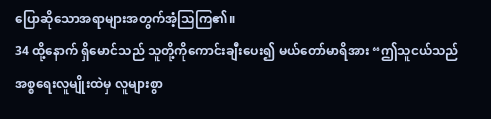ပြောဆိုသောအရာများအတွက်အံ့သြကြ၏။
34 ထို့နောက် ရှိမောင်သည် သူတို့ကိုကောင်းချီးပေး၍ မယ်တော်မာရိအား “ဤသူငယ်သည် အစ္စရေးလူမျိုးထဲမှ လူများစွာ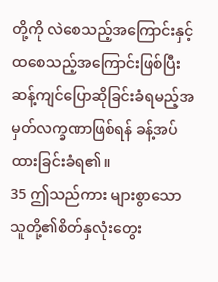တို့ကို လဲစေသည့်အကြောင်းနှင့် ထစေသည့်အကြောင်းဖြစ်ပြီး ဆန့်ကျင်ပြောဆိုခြင်းခံရမည့်အမှတ်လက္ခဏာဖြစ်ရန် ခန့်အပ်ထားခြင်းခံရ၏။
35 ဤသည်ကား များစွာသောသူတို့၏စိတ်နှလုံးတွေး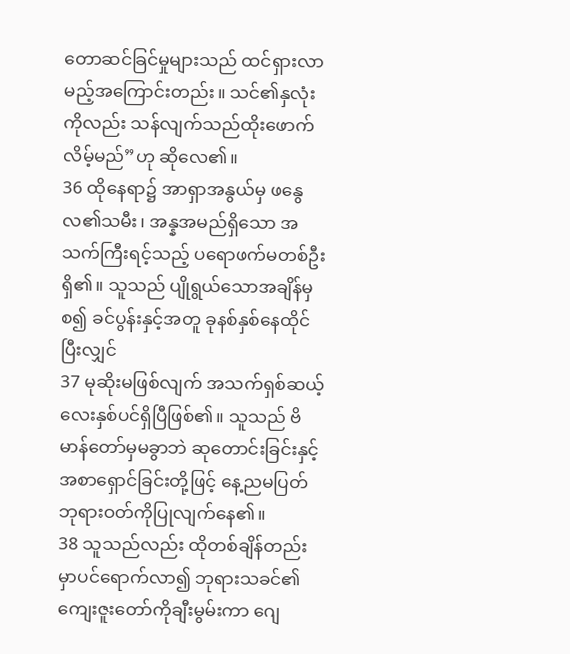တောဆင်ခြင်မှုများသည် ထင်ရှားလာမည့်အကြောင်းတည်း။ သင်၏နှလုံးကိုလည်း သန်လျက်သည်ထိုးဖောက်လိမ့်မည်”ဟု ဆိုလေ၏။
36 ထိုနေရာ၌ အာရှာအနွယ်မှ ဖနွေလ၏သမီး၊ အန္နအမည်ရှိသော အသက်ကြီးရင့်သည့် ပရောဖက်မတစ်ဦးရှိ၏။ သူသည် ပျိုရွယ်သောအချိန်မှစ၍ ခင်ပွန်းနှင့်အတူ ခုနစ်နှစ်နေထိုင်ပြီးလျှင်
37 မုဆိုးမဖြစ်လျက် အသက်ရှစ်ဆယ့်လေးနှစ်ပင်ရှိပြီဖြစ်၏။ သူသည် ဗိမာန်တော်မှမခွာဘဲ ဆုတောင်းခြင်းနှင့် အစာရှောင်ခြင်းတို့ဖြင့် နေ့ညမပြတ် ဘုရားဝတ်ကိုပြုလျက်နေ၏။
38 သူသည်လည်း ထိုတစ်ချိန်တည်းမှာပင်ရောက်လာ၍ ဘုရားသခင်၏ကျေးဇူးတော်ကိုချီးမွမ်းကာ ဂျေ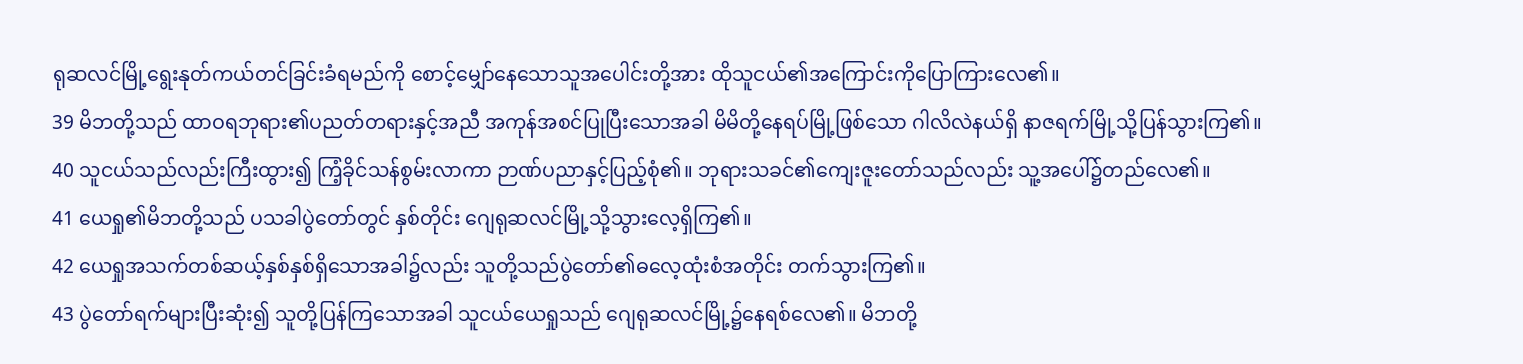ရုဆလင်မြို့ရွေးနုတ်ကယ်တင်ခြင်းခံရမည်ကို စောင့်မျှော်နေသောသူအပေါင်းတို့အား ထိုသူငယ်၏အကြောင်းကိုပြောကြားလေ၏။
39 မိဘတို့သည် ထာဝရဘုရား၏ပညတ်တရားနှင့်အညီ အကုန်အစင်ပြုပြီးသောအခါ မိမိတို့နေရပ်မြို့ဖြစ်သော ဂါလိလဲနယ်ရှိ နာဇရက်မြို့သို့ပြန်သွားကြ၏။
40 သူငယ်သည်လည်းကြီးထွား၍ ကြံ့ခိုင်သန်စွမ်းလာကာ ဉာဏ်ပညာနှင့်ပြည့်စုံ၏။ ဘုရားသခင်၏ကျေးဇူးတော်သည်လည်း သူ့အပေါ်၌တည်လေ၏။
41 ယေရှု၏မိဘတို့သည် ပသခါပွဲတော်တွင် နှစ်တိုင်း ဂျေရုဆလင်မြို့သို့သွားလေ့ရှိကြ၏။
42 ယေရှုအသက်တစ်ဆယ့်နှစ်နှစ်ရှိသောအခါ၌လည်း သူတို့သည်ပွဲတော်၏ဓလေ့ထုံးစံအတိုင်း တက်သွားကြ၏။
43 ပွဲတော်ရက်များပြီးဆုံး၍ သူတို့ပြန်ကြသောအခါ သူငယ်ယေရှုသည် ဂျေရုဆလင်မြို့၌နေရစ်လေ၏။ မိဘတို့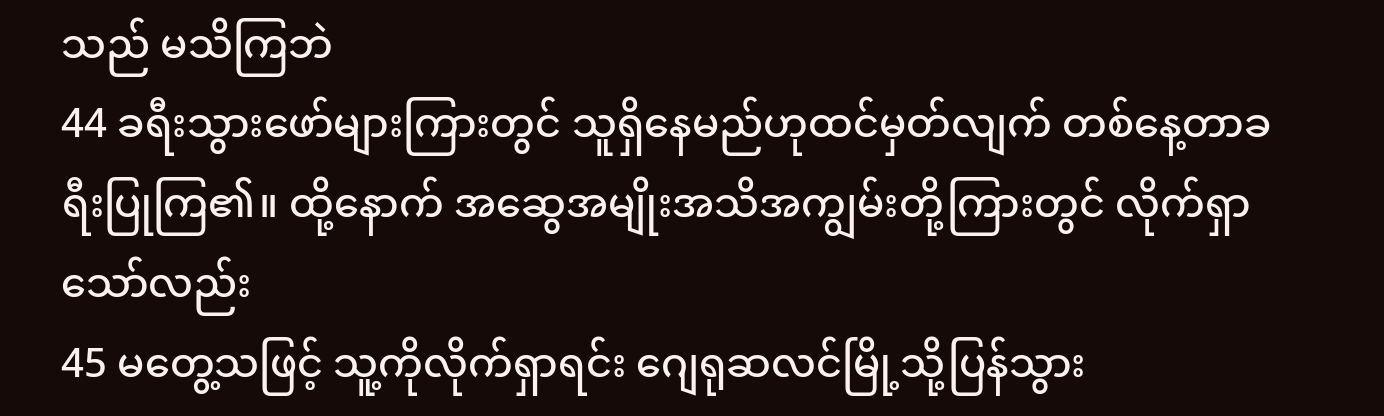သည် မသိကြဘဲ
44 ခရီးသွားဖော်များကြားတွင် သူရှိနေမည်ဟုထင်မှတ်လျက် တစ်နေ့တာခရီးပြုကြ၏။ ထို့နောက် အဆွေအမျိုးအသိအကျွမ်းတို့ကြားတွင် လိုက်ရှာသော်လည်း
45 မတွေ့သဖြင့် သူ့ကိုလိုက်ရှာရင်း ဂျေရုဆလင်မြို့သို့ပြန်သွား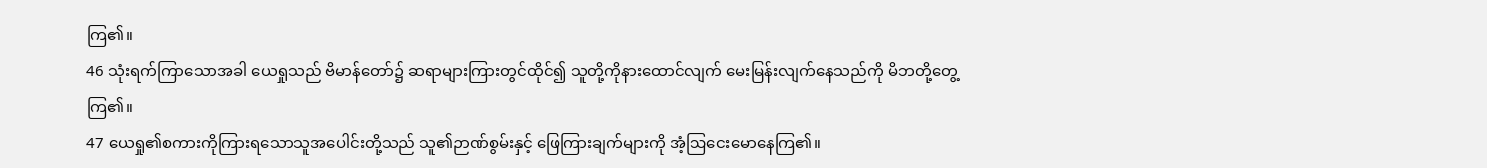ကြ၏။
46 သုံးရက်ကြာသောအခါ ယေရှုသည် ဗိမာန်တော်၌ ဆရာများကြားတွင်ထိုင်၍ သူတို့ကိုနားထောင်လျက် မေးမြန်းလျက်နေသည်ကို မိဘတို့တွေ့ကြ၏။
47 ယေရှု၏စကားကိုကြားရသောသူအပေါင်းတို့သည် သူ၏ဉာဏ်စွမ်းနှင့် ဖြေကြားချက်များကို အံ့ဩငေးမောနေကြ၏။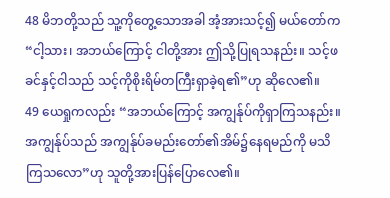48 မိဘတို့သည် သူ့ကိုတွေ့သောအခါ အံ့အားသင့်၍ မယ်တော်က “ငါ့သား၊ အဘယ်ကြောင့် ငါတို့အား ဤသို့ပြုရသနည်း။ သင့်ဖခင်နှင့်ငါသည် သင့်ကိုစိုးရိမ်တကြီးရှာခဲ့ရ၏”ဟု ဆိုလေ၏။
49 ယေရှုကလည်း “အဘယ်ကြောင့် အကျွန်ုပ်ကိုရှာကြသနည်း။ အကျွန်ုပ်သည် အကျွန်ုပ်ခမည်းတော်၏အိမ်၌နေရမည်ကို မသိကြသလော”ဟု သူတို့အားပြန်ပြောလေ၏။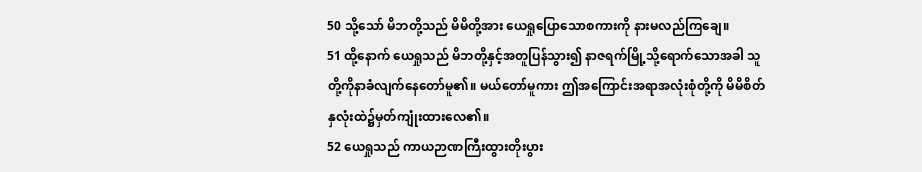50 သို့သော် မိဘတို့သည် မိမိတို့အား ယေရှုပြောသောစကားကို နားမလည်ကြချေ။
51 ထို့နောက် ယေရှုသည် မိဘတို့နှင့်အတူပြန်သွား၍ နာဇရက်မြို့သို့ရောက်သောအခါ သူတို့ကိုနာခံလျက်နေတော်မူ၏။ မယ်တော်မူကား ဤအကြောင်းအရာအလုံးစုံတို့ကို မိမိစိတ်နှလုံးထဲ၌မှတ်ကျုံးထားလေ၏။
52 ယေရှုသည် ကာယဉာဏကြီးထွားတိုးပွား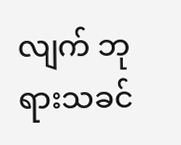လျက် ဘုရားသခင်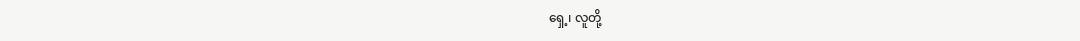ရှေ့၊ လူတို့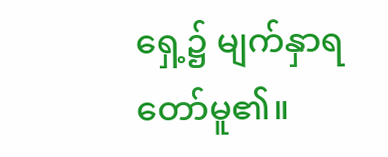ရှေ့၌ မျက်နှာရတော်မူ၏။